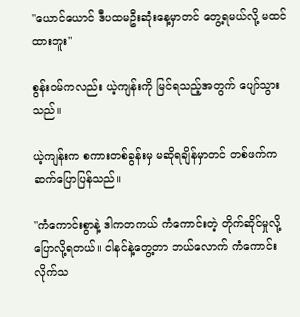"ယောင်ယောင် ဒီပထမဦးဆုံးနေ့မှာတင် တွေ့ရမယ်လို့ မထင်ထားဘူး"

စွန်းဝမ်ကလည်း ယဲ့ကျန်းကို မြင်ရသည့်အတွက် ပျော်သွားသည်။

ယဲ့ကျန်းက စကားတစ်ခွန်းမှ မဆိုရချိန်မှာတင် တစ်ဖက်က ဆက်ပြောပြန်သည်။

"ကံကောင်းစွာနဲ့ ဒါကတကယ် ကံကောင်းတဲ့ တိုက်ဆိုင်မှုလို့ ပြောလို့ရတယ်။ ငါနင်နဲ့တွေ့တာ ဘယ်လောက် ကံကောင်းလိုက်သ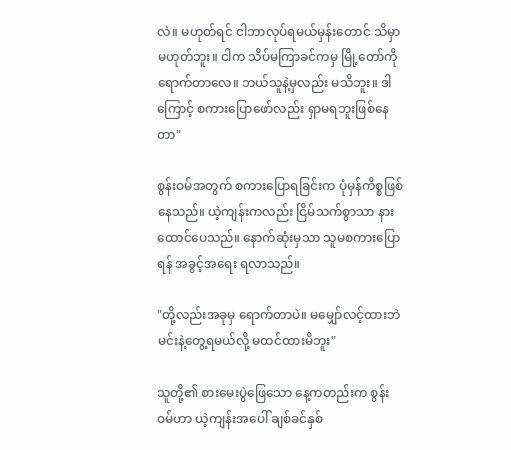လဲ။ မဟုတ်ရင် ငါဘာလုပ်ရမယ်မှန်းတောင် သိမှာမဟုတ်ဘူး။ ငါက သိပ်မကြာခင်ကမှ မြို့တော်ကိုရောက်တာလေ။ ဘယ်သူနဲ့မှလည်း မသိဘူး။ ဒါကြောင့် စကားပြောဖော်လည်း ရှာမရဘူးဖြစ်နေတာ"

စွန်းဝမ်အတွက် စကားပြောရခြင်းက ပုံမှန်ကိစ္စဖြစ်နေသည်။ ယဲ့ကျန်းကလည်း ငြိမ်သက်စွာသာ နားထောင်ပေသည်။ နောက်ဆုံးမှသာ သူမစကားပြောရန် အခွင့်အရေး ရလာသည်။

"တို့လည်းအခုမှ ရောက်တာပဲ။ မမျှော်လင့်ထားဘဲ မင်းနဲ့တွေ့ရမယ်လို့ မထင်ထားမိဘူး"

သူတို့၏ စားမေးပွဲဖြေသော နေ့ကတည်းက စွန်းဝမ်ဟာ ယဲ့ကျန်းအပေါ် ချစ်ခင်နှစ်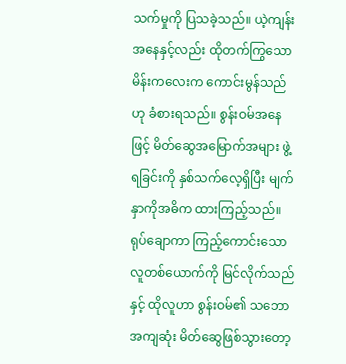သက်မှုကို ပြသခဲ့သည်။ ယဲ့ကျန်းအနေနှင့်လည်း ထိုတက်ကြွသောမိန်းကလေးက ကောင်းမွန်သည်ဟု ခံစားရသည်။ စွန်းဝမ်အနေဖြင့် မိတ်ဆွေအမြောက်အများ ဖွဲ့ရခြင်းကို နှစ်သက်လေ့ရှိပြီး မျက်နှာကိုအဓိက ထားကြည့်သည်။ ရုပ်ချောကာ ကြည့်ကောင်းသော လူတစ်ယောက်ကို မြင်လိုက်သည်နှင့် ထိုလူဟာ စွန်းဝမ်၏ သဘောအကျဆုံး မိတ်ဆွေဖြစ်သွားတော့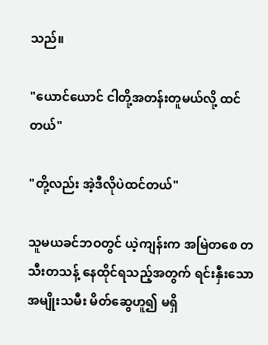သည်။

"ယောင်ယောင် ငါတို့အတန်းတူမယ်လို့ ထင်တယ်"

"တို့လည်း အဲ့ဒီလိုပဲထင်တယ်"

သူမယခင်ဘဝတွင် ယဲ့ကျန်းက အမြဲတစေ တသီးတသန့် နေထိုင်ရသည့်အတွက် ရင်းနှီးသော အမျိုးသမီး မိတ်ဆွေဟူ၍ မရှိ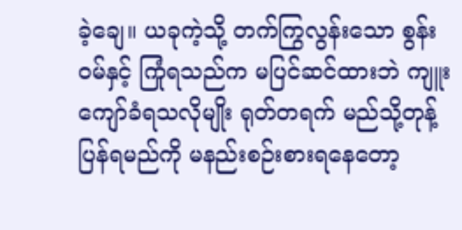ခဲ့ချေ။ ယခုကဲ့သို့ တက်ကြွလွန်းသော စွန်းဝမ်နှင့် ကြုံရသည်က မပြင်ဆင်ထားဘဲ ကျူးကျော်ခံရသလိုမျိုး ရုတ်တရက် မည်သို့တုန့်ပြန်ရမည်ကို မနည်းစဉ်းစားရနေတော့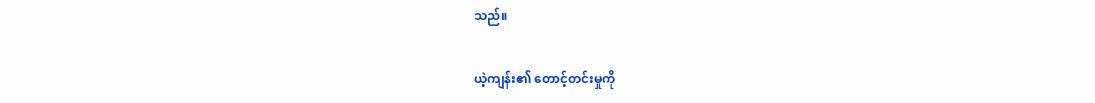သည်။

ယဲ့ကျန်း၏ တောင့်တင်းမှုကို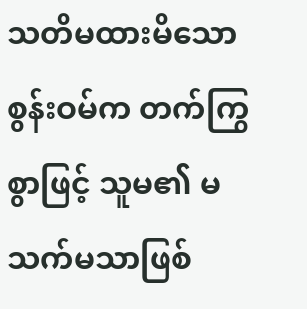သတိမထားမိသော စွန်းဝမ်က တက်ကြွစွာဖြင့် သူမ၏ မသက်မသာဖြစ်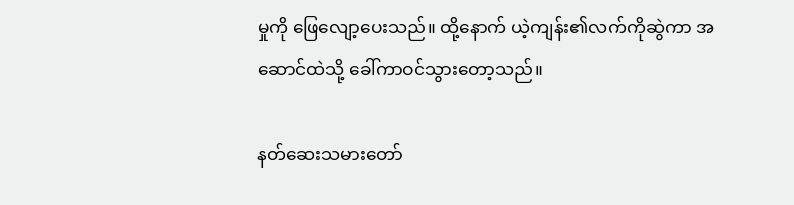မှုကို ဖြေလျော့ပေးသည်။ ထို့နောက် ယဲ့ကျန်း၏လက်ကိုဆွဲကာ အဆောင်ထဲသို့ ခေါ်ကာဝင်သွားတော့သည်။

နတ်ဆေးသမားတော်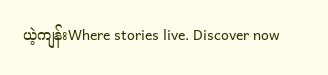ယဲ့ကျန်းWhere stories live. Discover now